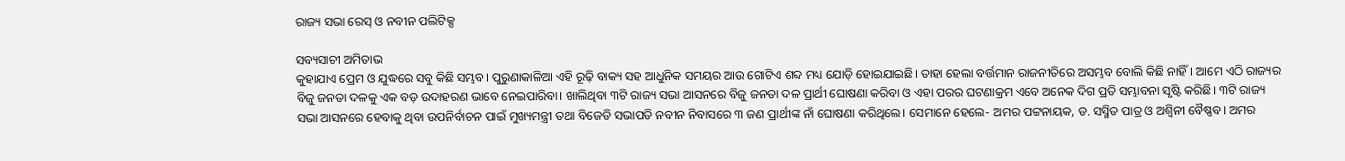ରାଜ୍ୟ ସଭା ରେସ୍‌ ଓ ନବୀନ ପଲିଟିକ୍ସ

ସବ୍ୟସାଚୀ ଅମିତାଭ
କୁହାଯାଏ ପ୍ରେମ ଓ ଯୁଦ୍ଧରେ ସବୁ କିଛି ସମ୍ଭବ। ପୁରୁଣାକାଳିଆ ଏହି ରୂଢ଼ି ବାକ୍ୟ ସହ ଆଧୁନିକ ସମୟର ଆଉ ଗୋଟିଏ ଶବ୍ଦ ମଧ୍ୟ ଯୋଡ଼ି ହୋଇଯାଇଛି। ତାହା ହେଲା ବର୍ତ୍ତମାନ ରାଜନୀତିରେ ଅସମ୍ଭବ ବୋଲି କିଛି ନାହିଁ। ଆମେ ଏଠି ରାଜ୍ୟର ବିଜୁ ଜନତା ଦଳକୁ ଏକ ବଡ଼ ଉଦାହରଣ ଭାବେ ନେଇପାରିବା। ଖାଲିଥିବା ୩ଟି ରାଜ୍ୟ ସଭା ଆସନରେ ବିଜୁ ଜନତା ଦଳ ପ୍ରାର୍ଥୀ ଘୋଷଣା କରିବା ଓ ଏହା ପରର ଘଟଣାକ୍ରମ ଏବେ ଅନେକ ଦିଗ ପ୍ରତି ସମ୍ଭାବନା ସୃଷ୍ଟି କରିଛି। ୩ଟି ରାଜ୍ୟ ସଭା ଆସନରେ ହେବାକୁ ଥିବା ଉପନିର୍ବାଚନ ପାଇଁ ମୁଖ୍ୟମନ୍ତ୍ରୀ ତଥା ବିଜେଡି ସଭାପତି ନବୀନ ନିବାସରେ ୩ ଜଣ ପ୍ରାର୍ଥୀଙ୍କ ନାଁ ଘୋଷଣା କରିଥିଲେ। ସେମାନେ ହେଲେ- ଅମର ପଟ୍ଟନାୟକ, ଡ. ସସ୍ମିତ ପାତ୍ର ଓ ଅଶ୍ୱିନୀ ବୈଷ୍ଣବ। ଅମର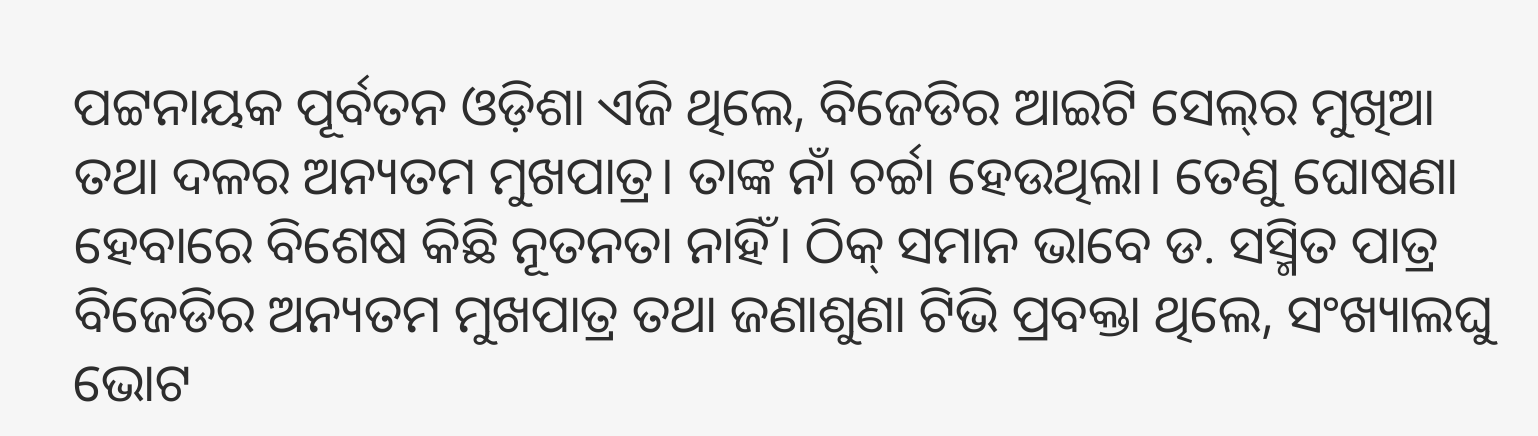ପଟ୍ଟନାୟକ ପୂର୍ବତନ ଓଡ଼ିଶା ଏଜି ଥିଲେ, ବିଜେଡିର ଆଇଟି ସେଲ୍‌ର ମୁଖିଆ ତଥା ଦଳର ଅନ୍ୟତମ ମୁଖପାତ୍ର। ତାଙ୍କ ନାଁ ଚର୍ଚ୍ଚା ହେଉଥିଲା। ତେଣୁ ଘୋଷଣା ହେବାରେ ବିଶେଷ କିଛି ନୂତନତା ନାହିଁ। ଠିକ୍‌ ସମାନ ଭାବେ ଡ. ସସ୍ମିତ ପାତ୍ର ବିଜେଡିର ଅନ୍ୟତମ ମୁଖପାତ୍ର ତଥା ଜଣାଶୁଣା ଟିଭି ପ୍ରବକ୍ତା ଥିଲେ, ସଂଖ୍ୟାଲଘୁ ଭୋଟ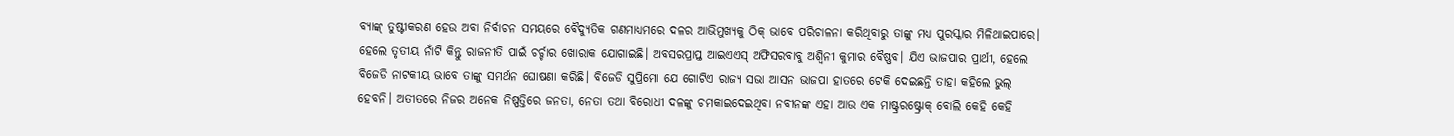ବ୍ୟାଙ୍କ୍‌ ତୁଷ୍ଟୀକରଣ ହେଉ ଅବା ନିର୍ବାଚନ ସମୟରେ ବୈଦ୍ୟୁତିକ ଗଣମାଧ୍ୟମରେ ଦଳର ଆଭିମୁଖ୍ୟକୁ ଠିକ୍‌ ଭାବେ ପରିଚାଳନା କରିଥିବାରୁ ତାଙ୍କୁ ମଧ୍ୟ ପୁରସ୍କାର ମିଳିଥାଇପାରେ। ହେଲେ ତୃତୀୟ ନାଁଟି କିନ୍ତୁ ରାଜନୀତି ପାଇଁ ଚର୍ଚ୍ଚାର ଖୋରାକ ଯୋଗାଇଛି। ଅବସରପ୍ରାପ୍ତ ଆଇଏଏସ୍‌ ଅଫିସରବାବୁ ଅଶ୍ୱିନୀ କୁମାର ବୈଷ୍ଣବ। ଯିଏ ଭାଜପାର ପ୍ରାର୍ଥୀ, ହେଲେ ବିଜେଡି ନାଟକୀୟ ଭାବେ ତାଙ୍କୁ ସମର୍ଥନ ଘୋଷଣା କରିଛି। ବିଜେଡି ସୁପ୍ରିମୋ ଯେ ଗୋଟିଏ ରାଜ୍ୟ ସଭା ଆସନ ଭାଜପା ହାତରେ ଟେକି ଦେଇଛନ୍ତି ତାହା କହିଲେ ଭୁଲ୍‌ ହେବନି। ଅତୀତରେ ନିଜର ଅନେକ ନିଷ୍ପତ୍ତିରେ ଜନତା, ନେତା ତଥା ବିରୋଧୀ ଦଳଙ୍କୁ ଚମକାଇଦେଇଥିବା ନବୀନଙ୍କ ଏହା ଆଉ ଏକ ମାଷ୍ଟ୍ରରଷ୍ଟ୍ରୋକ୍‌ ବୋଲି କେହି କେହି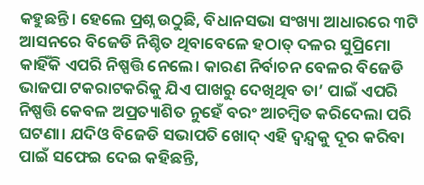କହୁଛନ୍ତି। ହେଲେ ପ୍ରଶ୍ନ ଉଠୁଛି, ବିଧାନସଭା ସଂଖ୍ୟା ଆଧାରରେ ୩ଟି ଆସନରେ ବିଜେଡି ନିଶ୍ଚିତ ଥିବାବେଳେ ହଠାତ୍‌ ଦଳର ସୁପ୍ରିମୋ କାହିଁକି ଏପରି ନିଷ୍ପତ୍ତି ନେଲେ। କାରଣ ନିର୍ବାଚନ ବେଳର ବିଜେଡି ଭାଜପା ଟକରାଟକରିକୁ ଯିଏ ପାଖରୁ ଦେଖିଥିବ ତା’ ପାଇଁ ଏପରି ନିଷ୍ପତ୍ତି କେବଳ ଅପ୍ରତ୍ୟାଶିତ ନୁହେଁ ବରଂ ଆଚମ୍ବିତ କରିଦେଲା ପରି ଘଟଣା। ଯଦିଓ ବିଜେଡି ସଭାପତି ଖୋଦ୍‌ ଏହି ଦ୍ୱନ୍ଦ୍ୱକୁ ଦୂର କରିବା ପାଇଁ ସଫେଇ ଦେଇ କହିଛନ୍ତି,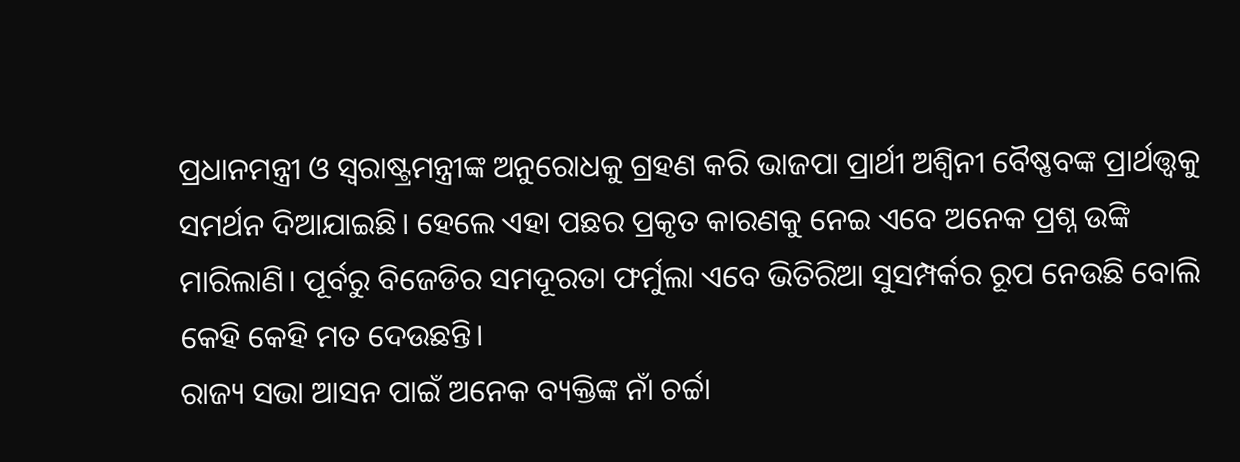ପ୍ରଧାନମନ୍ତ୍ରୀ ଓ ସ୍ବରାଷ୍ଟ୍ରମନ୍ତ୍ରୀଙ୍କ ଅନୁରୋଧକୁ ଗ୍ରହଣ କରି ଭାଜପା ପ୍ରାର୍ଥୀ ଅଶ୍ୱିନୀ ବୈଷ୍ଣବଙ୍କ ପ୍ରାର୍ଥତ୍ତ୍ୱକୁ ସମର୍ଥନ ଦିଆଯାଇଛି। ହେଲେ ଏହା ପଛର ପ୍ରକୃତ କାରଣକୁ ନେଇ ଏବେ ଅନେକ ପ୍ରଶ୍ନ ଉଙ୍କି ମାରିଲାଣି। ପୂର୍ବରୁ ବିଜେଡିର ସମଦୂରତା ଫର୍ମୁଲା ଏବେ ଭିତିରିଆ ସୁସମ୍ପର୍କର ରୂପ ନେଉଛି ବୋଲି କେହି କେହି ମତ ଦେଉଛନ୍ତି।
ରାଜ୍ୟ ସଭା ଆସନ ପାଇଁ ଅନେକ ବ୍ୟକ୍ତିଙ୍କ ନାଁ ଚର୍ଚ୍ଚା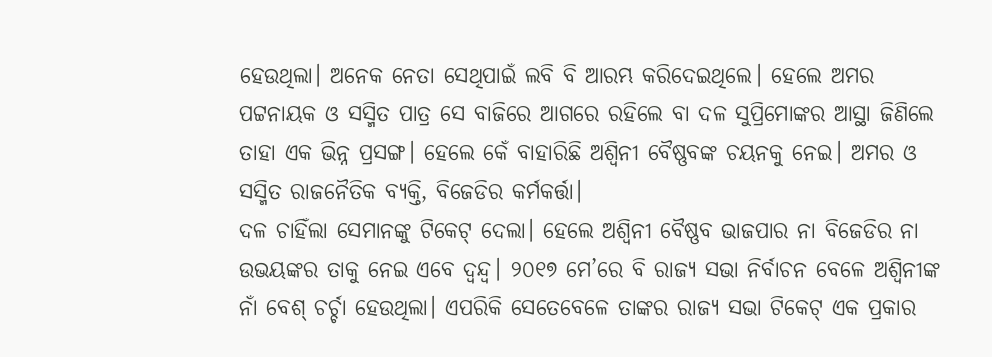ହେଉଥିଲା। ଅନେକ ନେତା ସେଥିପାଇଁ ଲବି ବି ଆରମ୍ଭ କରିଦେଇଥିଲେ। ହେଲେ ଅମର ପଟ୍ଟନାୟକ ଓ ସସ୍ମିତ ପାତ୍ର ସେ ବାଜିରେ ଆଗରେ ରହିଲେ ବା ଦଳ ସୁପ୍ରିମୋଙ୍କର ଆସ୍ଥା ଜିଣିଲେ ତାହା ଏକ ଭିନ୍ନ ପ୍ରସଙ୍ଗ। ହେଲେ କେଁ ବାହାରିଛି ଅଶ୍ୱିନୀ ବୈଷ୍ଣବଙ୍କ ଚୟନକୁ ନେଇ। ଅମର ଓ ସସ୍ମିତ ରାଜନୈତିକ ବ୍ୟକ୍ତି, ବିଜେଡିର କର୍ମକର୍ତ୍ତା।
ଦଳ ଚାହିଁଲା ସେମାନଙ୍କୁ ଟିକେଟ୍‌ ଦେଲା। ହେଲେ ଅଶ୍ୱିନୀ ବୈଷ୍ଣବ ଭାଜପାର ନା ବିଜେଡିର ନା ଉଭୟଙ୍କର ତାକୁ ନେଇ ଏବେ ଦ୍ୱନ୍ଦ୍ୱ। ୨୦୧୭ ମେ’ରେ ବି ରାଜ୍ୟ ସଭା ନିର୍ବାଚନ ବେଳେ ଅଶ୍ୱିନୀଙ୍କ ନାଁ ବେଶ୍‌ ଚର୍ଚ୍ଚା ହେଉଥିଲା। ଏପରିକି ସେତେବେଳେ ତାଙ୍କର ରାଜ୍ୟ ସଭା ଟିକେଟ୍‌ ଏକ ପ୍ରକାର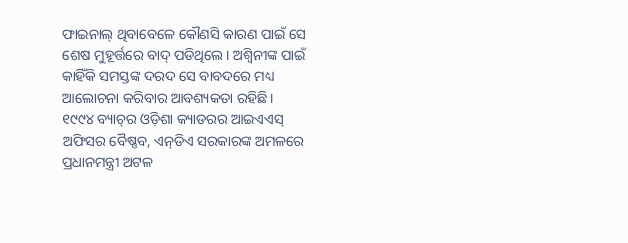ଫାଇନାଲ୍‌ ଥିବାବେଳେ କୌଣସି କାରଣ ପାଇଁ ସେ ଶେଷ ମୁହୂର୍ତ୍ତରେ ବାଦ୍‌ ପଡିଥିଲେ। ଅଶ୍ୱିନୀଙ୍କ ପାଇଁ କାହିଁକି ସମସ୍ତଙ୍କ ଦରଦ ସେ ବାବଦରେ ମଧ୍ୟ ଆଲୋଚନା କରିବାର ଆବଶ୍ୟକତା ରହିଛି।
୧୯୯୪ ବ୍ୟାଚ୍‌ର ଓଡ଼ିଶା କ୍ୟାଡରର ଆଇଏଏସ୍‌ ଅଫିସର ବୈଷ୍ଣବ, ଏନ୍‌ଡିଏ ସରକାରଙ୍କ ଅମଳରେ ପ୍ରଧାନମନ୍ତ୍ରୀ ଅଟଳ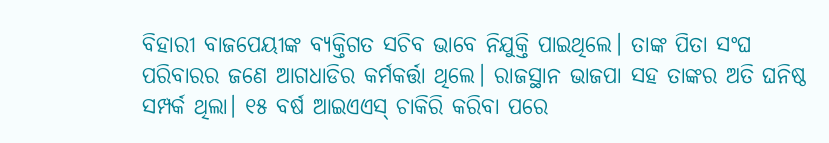ବିହାରୀ ବାଜପେୟୀଙ୍କ ବ୍ୟକ୍ତିଗତ ସଚିବ ଭାବେ ନିଯୁକ୍ତି ପାଇଥିଲେ। ତାଙ୍କ ପିତା ସଂଘ ପରିବାରର ଜଣେ ଆଗଧାଡିର କର୍ମକର୍ତ୍ତା ଥିଲେ। ରାଜସ୍ଥାନ ଭାଜପା ସହ ତାଙ୍କର ଅତି ଘନିଷ୍ଠ ସମ୍ପର୍କ ଥିଲା। ୧୫ ବର୍ଷ ଆଇଏଏସ୍‌ ଚାକିରି କରିବା ପରେ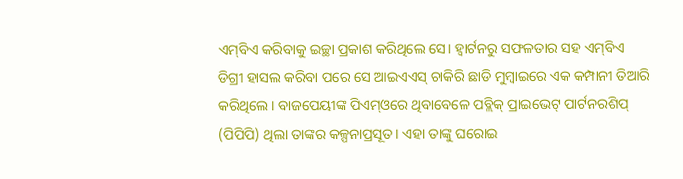ଏମ୍‌ବିଏ କରିବାକୁ ଇଚ୍ଛା ପ୍ରକାଶ କରିଥିଲେ ସେ। ହ୍ବାର୍ଟନରୁ ସଫଳତାର ସହ ଏମ୍‌ବିଏ ଡିଗ୍ରୀ ହାସଲ କରିବା ପରେ ସେ ଆଇଏଏସ୍‌ ଚାକିରି ଛାଡି ମୁମ୍ବାଇରେ ଏକ କମ୍ପାନୀ ତିଆରି କରିଥିଲେ। ବାଜପେୟୀଙ୍କ ପିଏମ୍‌ଓରେ ଥିବାବେଳେ ପବ୍ଲିକ୍‌ ପ୍ରାଇଭେଟ୍‌ ପାର୍ଟନରଶିପ୍‌ (ପିପିପି) ଥିଲା ତାଙ୍କର କଳ୍ପନାପ୍ରସୂତ। ଏହା ତାଙ୍କୁ ଘରୋଇ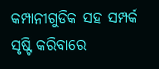କମ୍ପାନୀଗୁଡିକ ସହ ସମ୍ପର୍କ ସୃଷ୍ଟି କରିବାରେ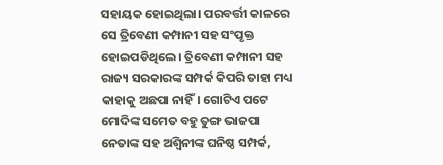ସହାୟକ ହୋଇଥିଲା। ପରବର୍ତ୍ତୀ କାଳରେ ସେ ତ୍ରିବେଣୀ କମ୍ପାନୀ ସହ ସଂପୃକ୍ତ ହୋଇପଡିଥିଲେ। ତ୍ରିବେଣୀ କମ୍ପାନୀ ସହ ରାଜ୍ୟ ସରକାରଙ୍କ ସମ୍ପର୍କ କିପରି ତାହା ମଧ୍ୟ କାହାକୁ ଅଛପା ନାହିଁ। ଗୋଟିଏ ପଟେ ମୋଦିଙ୍କ ସମେତ ବହୁ ତୁଙ୍ଗ ଭାଜପା ନେତାଙ୍କ ସହ ଅଶ୍ୱିନୀଙ୍କ ଘନିଷ୍ଠ ସମ୍ପର୍କ,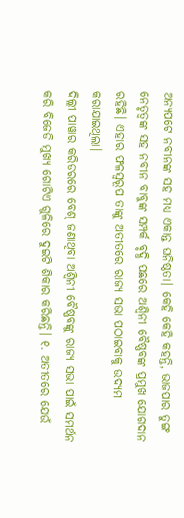ଅନ୍ୟପଟେ ନବୀନଙ୍କ ସହ ମଧ୍ୟ ଏକାନ୍ତ ଘନିଷ୍ଠତା। କେହି କେହି କହନ୍ତି, ଭାଜପାର ତୁଙ୍ଗ ନେତୃତ୍ୱଙ୍କ ସହ ନବୀନ ବାବୁଙ୍କ ସମ୍ପର୍କ ବୃଦ୍ଧି ପଛରେ ଅଶ୍ୱିନୀ ବୈଷ୍ଣବଙ୍କ ପ୍ରମୁଖ ଯୋଗଦାନ ରହିଛି। ଏହାର ଫଳସ୍ବରୂପ ତାଙ୍କୁ ଅତୀତରେ ରାଜ୍ୟ ସଭା ପଠାଇବାକୁ ଉଦ୍ୟମ କରାଯାଇଥିଲା।
ଦିଲ୍ଲୀ ପାୱାର କରିଡରରେ ବେଶ୍‌ ଜଣାଥିବା ଅଶ୍ୱିନୀ ବୈଷ୍ଣବଙ୍କୁ ରାଜ୍ୟ ସଭା ପାଇଁ ସମର୍ଥନ କରି ବିଜେଡି ମୁଖ୍ୟ ଗୋଟିଏ ଗୁଳିରେ ଦୁଇଟି ଶିକାର କରିଛନ୍ତି। ୧. ଅତୀତରେ ଯେଉଁ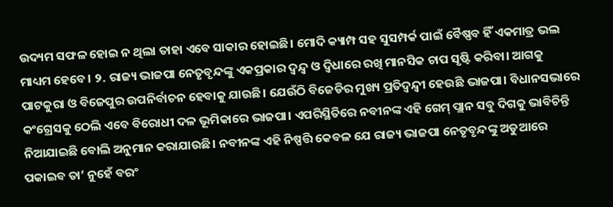ଉଦ୍ୟମ ସଫଳ ହୋଇ ନ ଥିଲା ତାହା ଏବେ ସାକାର ହୋଇଛି। ମୋଦି କ୍ୟାମ୍ପ ସହ ସୁସମ୍ପର୍କ ପାଇଁ ବୈଷ୍ଣବ ହିଁ ଏକମାତ୍ର ଭଲ ମାଧ୍ୟମ ହେବେ। ୨. ରାଜ୍ୟ ଭାଜପା ନେତୃବୃନ୍ଦଙ୍କୁ ଏକପ୍ରକାର ଦ୍ୱନ୍ଦ୍ୱ ଓ ଦ୍ୱିଧାରେ ରଖି ମାନସିକ ଚାପ ସୃଷ୍ଟି କରିବା। ଆଗକୁ ପାଟକୁରା ଓ ବିଜେପୁର ଉପନିର୍ବାଚନ ହେବାକୁ ଯାଉଛି। ଯେଉଁଠି ବିଜେଡିର ମୁଖ୍ୟ ପ୍ରତିଦ୍ୱନ୍ଦ୍ୱୀ ହେଉଛି ଭାଜପା। ବିଧାନସଭାରେ କଂଗ୍ରେସକୁ ଠେଲି ଏବେ ବିରୋଧୀ ଦଳ ଭୂମିକାରେ ଭାଜପା। ଏପରିସ୍ଥିତିରେ ନବୀନଙ୍କ ଏହି ଗେମ୍‌ ପ୍ଲାନ ସବୁ ଦିଗକୁ ଭାବିଚିନ୍ତି ନିଆଯାଇଛି ବୋଲି ଅନୁମାନ କରାଯାଉଛି। ନବୀନଙ୍କ ଏହି ନିଷ୍ପତ୍ତି କେବଳ ଯେ ରାଜ୍ୟ ଭାଜପା ନେତୃବୃନ୍ଦଙ୍କୁ ଅଡୁଆରେ ପକାଇବ ତା’ ନୁହେଁ ବରଂ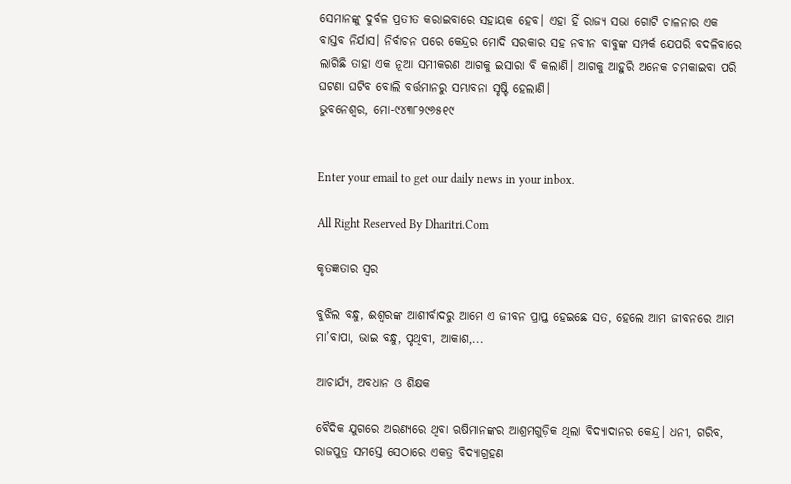ସେମାନଙ୍କୁ ଦୁର୍ବଳ ପ୍ରତୀତ କରାଇବାରେ ସହାୟକ ହେବ। ଏହା ହିଁ ରାଜ୍ୟ ସଭା ଗୋଟି ଚାଳନାର ଏକ ବାସ୍ତବ ନିର୍ଯାସ। ନିର୍ବାଚନ ପରେ କେନ୍ଦ୍ରର ମୋଦି ସରକାର ସହ ନବୀନ ବାବୁଙ୍କ ସମ୍ପର୍କ ଯେପରି ବଦଳିବାରେ ଲାଗିଛି ତାହା ଏକ ନୂଆ ସମୀକରଣ ଆଗକୁ ଇସାରା ବି କଲାଣି। ଆଗକୁ ଆହୁରି ଅନେକ ଚମକାଇବା ପରି ଘଟଣା ଘଟିବ ବୋଲି ବର୍ତ୍ତମାନରୁ ସମ୍ଭାବନା ସୃଷ୍ଟି ହେଲାଣି।
ଭୁବନେଶ୍ୱର, ମୋ-୯୪୩୮୨୯୬୫୧୯


Enter your email to get our daily news in your inbox.

All Right Reserved By Dharitri.Com

କୃତଜ୍ଞତାର ସ୍ବର

ବୁଝିଲ ବନ୍ଧୁ, ଈଶ୍ବରଙ୍କ ଆଶୀର୍ବାଦରୁ ଆମେ ଏ ଜୀବନ ପ୍ରାପ୍ତ ହେଇଛେ ସତ, ହେଲେ ଆମ ଜୀବନରେ ଆମ ମା’ବାପା, ଭାଇ ବନ୍ଧୁ, ପୃଥିବୀ, ଆକାଶ,...

ଆଚାର୍ଯ୍ୟ, ଅବଧାନ ଓ ଶିକ୍ଷକ

ବୈଦିକ ଯୁଗରେ ଅରଣ୍ୟରେ ଥିବା ଋଷିମାନଙ୍କର ଆଶ୍ରମଗୁଡ଼ିକ ଥିଲା ବିଦ୍ୟାଦାନର କେନ୍ଦ୍ର। ଧନୀ, ଗରିବ, ରାଜପୁତ୍ର ସମସ୍ତେ ସେଠାରେ ଏକତ୍ର ବିଦ୍ୟାଗ୍ରହଣ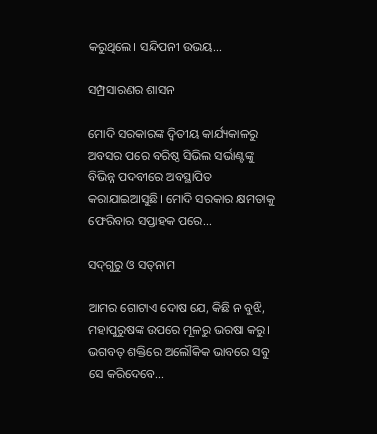କରୁଥିଲେ। ସନ୍ଦିପନୀ ଉଭୟ...

ସମ୍ପ୍ରସାରଣର ଶାସନ

ମୋଦି ସରକାରଙ୍କ ଦ୍ୱିତୀୟ କାର୍ଯ୍ୟକାଳରୁ ଅବସର ପରେ ବରିଷ୍ଠ ସିଭିଲ ସର୍ଭାଣ୍ଟଙ୍କୁ ବିଭିନ୍ନ ପଦବୀରେ ଅବସ୍ଥାପିତ କରାଯାଇଆସୁଛି। ମୋଦି ସରକାର କ୍ଷମତାକୁ ଫେରିବାର ସପ୍ତାହକ ପରେ...

ସଦ୍‌ଗୁରୁ ଓ ସତ୍‌ନାମ

ଆମର ଗୋଟାଏ ଦୋଷ ଯେ, କିଛି ନ ବୁଝି, ମହାପୁରୁଷଙ୍କ ଉପରେ ମୂଳରୁ ଭରଷା କରୁ। ଭଗବତ୍‌ ଶକ୍ତିରେ ଅଲୌକିକ ଭାବରେ ସବୁ ସେ କରିଦେବେ...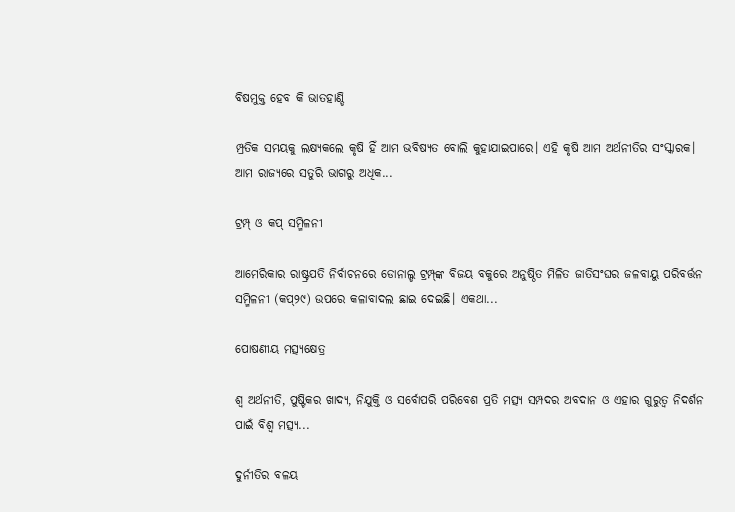ବିଷମୁକ୍ତ ହେବ କି ଭାତହାଣ୍ଡି

ମ୍ପ୍ରତିକ ସମୟକୁ ଲକ୍ଷ୍ୟକଲେ କୃଷି ହିଁ ଆମ ଭବିଷ୍ୟତ ବୋଲି କୁହାଯାଇପାରେ। ଏହି କୃଷି ଆମ ଅର୍ଥନୀତିର ସଂସ୍କାରକ। ଆମ ରାଜ୍ୟରେ ସତୁରି ଭାଗରୁ ଅଧିକ...

ଟ୍ରମ୍ପ୍‌ ଓ କପ୍‌ ସମ୍ମିଳନୀ

ଆମେରିକାର ରାଷ୍ଟ୍ରପତି ନିର୍ବାଚନରେ ଡୋନାଲ୍ଡ ଟ୍ରମ୍ପ୍‌ଙ୍କ ବିଜୟ ବକୁରେ ଅନୁଷ୍ଠିତ ମିଳିତ ଜାତିସଂଘର ଜଳବାୟୁ ପରିବର୍ତ୍ତନ ସମ୍ମିଳନୀ (କପ୍‌୨୯) ଉପରେ କଳାବାଦଲ ଛାଇ ଦେଇଛି। ଏକଥା...

ପୋଷଣୀୟ ମତ୍ସ୍ୟକ୍ଷେତ୍ର

ଶ୍ୱ ଅର୍ଥନୀତି, ପୁଷ୍ଟିକର ଖାଦ୍ୟ, ନିଯୁକ୍ତି ଓ ସର୍ବୋପରି ପରିବେଶ ପ୍ରତି ମତ୍ସ୍ୟ ସମ୍ପଦର ଅବଦାନ ଓ ଏହାର ଗୁରୁତ୍ୱ ନିଦର୍ଶନ ପାଇଁ ବିଶ୍ୱ ମତ୍ସ୍ୟ...

ଦୁର୍ନୀତିର ବଳୟ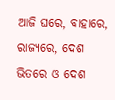ଆଜି ଘରେ, ବାହାରେ, ରାଜ୍ୟରେ, ଦେଶ ଭିତରେ ଓ ଦେଶ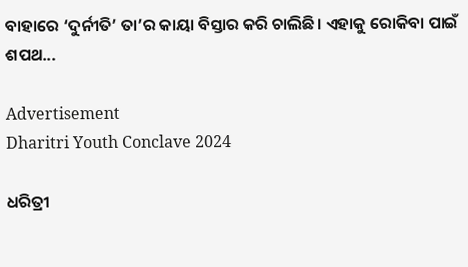ବାହାରେ ‘ଦୁର୍ନୀତି’ ତା’ର କାୟା ବିସ୍ତାର କରି ଚାଲିଛି। ଏହାକୁ ରୋକିବା ପାଇଁ ଶପଥ...

Advertisement
Dharitri Youth Conclave 2024

ଧରିତ୍ରୀ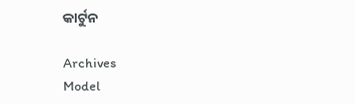କାର୍ଟୁନ

Archives
Model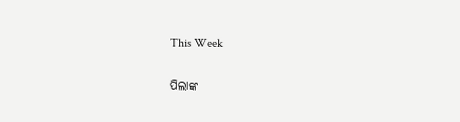This Week

ପିଲାଙ୍କ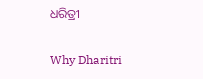ଧରିତ୍ରୀ

Why Dharitri